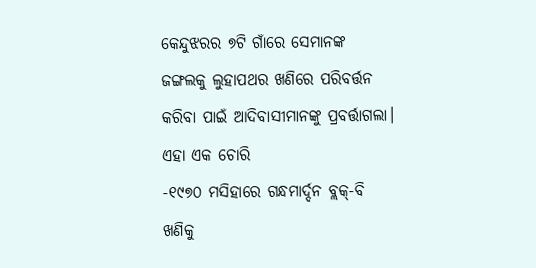କେନ୍ଦୁଝରର ୭ଟି ଗାଁରେ ସେମାନଙ୍କ ଜଙ୍ଗଲକୁ ଲୁହାପଥର ଖଣିରେ ପରିବର୍ତ୍ତନ କରିବା ପାଇଁ ଆଦିବାସୀମାନଙ୍କୁ ପ୍ରବର୍ତ୍ତାଗଲା।
ଏହା ଏକ ଚୋରି
-୧୯୭୦ ମସିହାରେ ଗନ୍ଧମାର୍ଦ୍ଦନ ବ୍ଲକ୍-ବି ଖଣିକୁ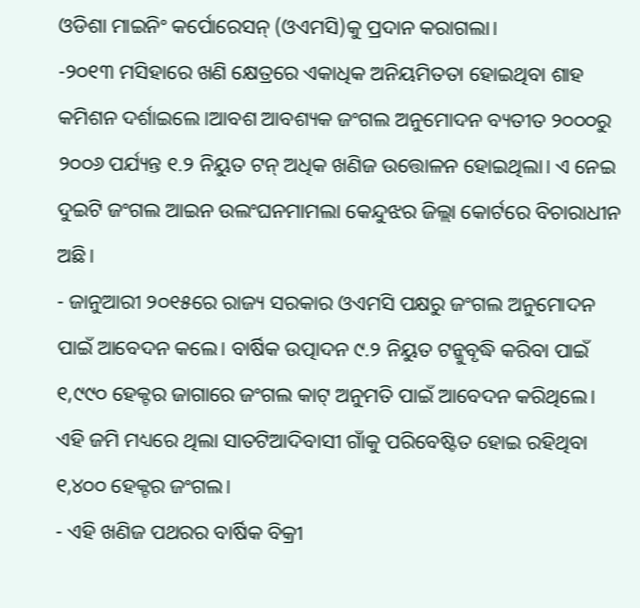ଓଡିଶା ମାଇନିଂ କର୍ପୋରେସନ୍ (ଓଏମସି)କୁ ପ୍ରଦାନ କରାଗଲା।
-୨୦୧୩ ମସିହାରେ ଖଣି କ୍ଷେତ୍ରରେ ଏକାଧିକ ଅନିୟମିତତା ହୋଇଥିବା ଶାହ କମିଶନ ଦର୍ଶାଇଲେ ।ଆବଶ ଆବଶ୍ୟକ ଜଂଗଲ ଅନୁମୋଦନ ବ୍ୟତୀତ ୨୦୦୦ରୁ ୨୦୦୬ ପର୍ଯ୍ୟନ୍ତ ୧.୨ ନିୟୁତ ଟନ୍ ଅଧିକ ଖଣିଜ ଉତ୍ତୋଳନ ହୋଇଥିଲା। ଏ ନେଇ ଦୁଇଟି ଜଂଗଲ ଆଇନ ଉଲଂଘନମାମଲା କେନ୍ଦୁଝର ଜିଲ୍ଲା କୋର୍ଟରେ ବିଚାରାଧୀନ ଅଛି।
- ଜାନୁଆରୀ ୨୦୧୫ରେ ରାଜ୍ୟ ସରକାର ଓଏମସି ପକ୍ଷରୁ ଜଂଗଲ ଅନୁମୋଦନ ପାଇଁ ଆବେଦନ କଲେ। ବାର୍ଷିକ ଉତ୍ପାଦନ ୯.୨ ନିୟୁତ ଟନ୍କୁବୃଦ୍ଧି କରିବା ପାଇଁ ୧,୯୯୦ ହେକ୍ଟର ଜାଗାରେ ଜଂଗଲ କାଟ୍ ଅନୁମତି ପାଇଁ ଆବେଦନ କରିଥିଲେ। ଏହି ଜମି ମଧ୍ୟରେ ଥିଲା ସାତଟିଆଦିବାସୀ ଗାଁକୁ ପରିବେଷ୍ଟିତ ହୋଇ ରହିଥିବା ୧,୪୦୦ ହେକ୍ଟର ଜଂଗଲ।
- ଏହି ଖଣିଜ ପଥରର ବାର୍ଷିକ ବିକ୍ରୀ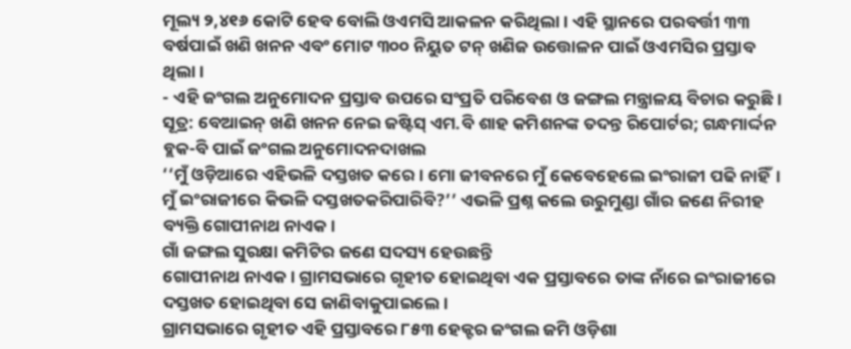ମୂଲ୍ୟ ୨,୪୧୬ କୋଟି ହେବ ବୋଲି ଓଏମସି ଆକଳନ କରିଥିଲା। ଏହି ସ୍ଥାନରେ ପରବର୍ତ୍ତୀ ୩୩ ବର୍ଷପାଇଁ ଖଣି ଖନନ ଏବଂ ମୋଟ ୩୦୦ ନିୟୁତ ଟନ୍ ଖଣିଜ ଉତ୍ତୋଳନ ପାଇଁ ଓଏମସିର ପ୍ରସ୍ତାବ ଥିଲା।
- ଏହି ଜଂଗଲ ଅନୁମୋଦନ ପ୍ରସ୍ତାବ ଉପରେ ସଂପ୍ରତି ପରିବେଶ ଓ ଜଙ୍ଗଲ ମନ୍ତ୍ରାଳୟ ବିଚାର କରୁଛି।
ସୂତ୍ର: ବେଆଇନ୍ ଖଣି ଖନନ ନେଇ ଜଷ୍ଟିସ୍ ଏମ.ବି ଶାହ କମିଶନଙ୍କ ତଦନ୍ତ ରିପୋର୍ଟର; ଗନ୍ଧମାର୍ଦ୍ଦନ ବ୍ଲକ-ବି ପାଇଁ ଜଂଗଲ ଅନୁମୋଦନଦାଖଲ
‘‘ମୁଁ ଓଡ଼ିଆରେ ଏହିଭଳି ଦସ୍ତଖତ କରେ। ମୋ ଜୀବନରେ ମୁଁ କେବେହେଲେ ଇଂରାଜୀ ପଢି ନାହିଁ। ମୁଁ ଇଂରାଜୀରେ କିଭଳି ଦସ୍ତଖତକରିପାରିବି?’’ ଏଭଳି ପ୍ରଶ୍ନ କଲେ ଉରୁମୁଣ୍ଡା ଗାଁର ଜଣେ ନିରୀହ ବ୍ୟକ୍ତି ଗୋପୀନାଥ ନାଏକ।
ଗାଁ ଜଙ୍ଗଲ ସୁରକ୍ଷା କମିଟିର ଜଣେ ସଦସ୍ୟ ହେଉଛନ୍ତି
ଗୋପୀନାଥ ନାଏକ। ଗ୍ରାମସଭାରେ ଗୃହୀତ ହୋଇଥିବା ଏକ ପ୍ରସ୍ତାବରେ ତାଙ୍କ ନାଁରେ ଇଂରାଜୀରେ ଦସ୍ତଖତ ହୋଇଥିବା ସେ ଜାଣିବାକୁପାଇଲେ।
ଗ୍ରାମସଭାରେ ଗୃହୀତ ଏହି ପ୍ରସ୍ତାବରେ ୮୫୩ ହେକ୍ଟର ଜଂଗଲ ଜମି ଓଡ଼ିଶା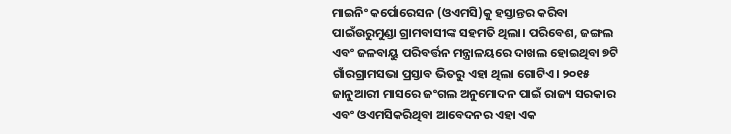ମାଇନିଂ କର୍ପୋରେସନ (ଓଏମସି)କୁ ହସ୍ତାନ୍ତର କରିବା ପାଇଁଉରୁମୁଣ୍ଡା ଗ୍ରାମବାସୀଙ୍କ ସହମତି ଥିଲା। ପରିବେଶ, ଜଙ୍ଗଲ ଏବଂ ଜଳବାୟୁ ପରିବର୍ତ୍ତନ ମନ୍ତ୍ରାଳୟରେ ଦାଖଲ ହୋଇଥିବା ୭ଟି ଗାଁରଗ୍ରାମସଭା ପ୍ରସ୍ତାବ ଭିତରୁ ଏହା ଥିଲା ଗୋଟିଏ। ୨୦୧୫ ଜାନୁଆରୀ ମାସରେ ଜଂଗଲ ଅନୁମୋଦନ ପାଇଁ ରାଜ୍ୟ ସରକାର ଏବଂ ଓଏମସିକରିଥିବା ଆବେଦନର ଏହା ଏକ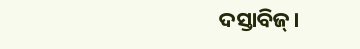ଦସ୍ତାବିଜ୍।